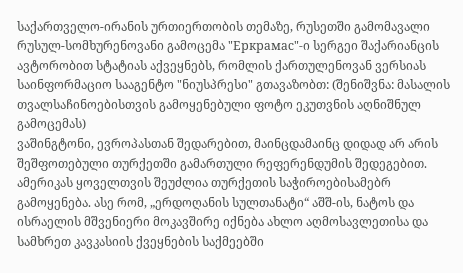საქართველო-ირანის ურთიერთობის თემაზე, რუსეთში გამომავალი
რუსულ-სომხურენოვანი გამოცემა "Еркрамас"-ი სერგეი შაქარიანცის ავტორობით სტატიას აქვეყნებს, რომლის ქართულენოვან ვერსიას საინფორმაციო სააგენტო "ნიუსპრესი" გთავაზობთ: (შენიშვნა: მასალის თვალსაჩინოებისთვის გამოყენებული ფოტო ეკუთვნის აღნიშნულ გამოცემას)
ვაშინგტონი, ევროპასთან შედარებით, მაინცდამაინც დიდად არ არის შეშფოთებული თურქეთში გამართული რეფერენდუმის შედეგებით. ამერიკას ყოველთვის შეუძლია თურქეთის საჭიროებისამებრ გამოყენება. ასე რომ, „ერდოღანის სულთანატი“ აშშ-ის, ნატოს და ისრაელის მშვენიერი მოკავშირე იქნება ახლო აღმოსავლეთისა და სამხრეთ კავკასიის ქვეყნების საქმეებში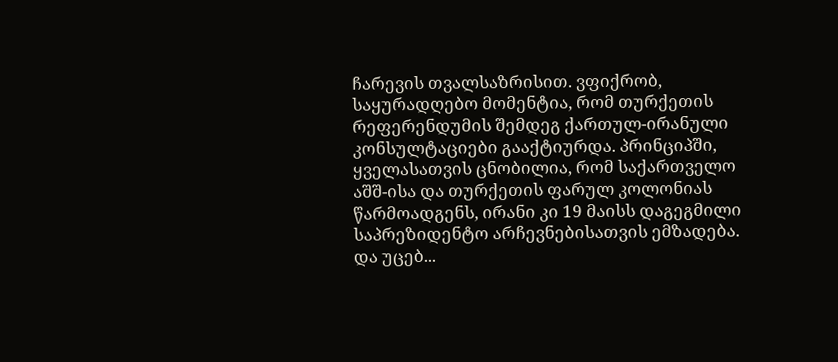ჩარევის თვალსაზრისით. ვფიქრობ, საყურადღებო მომენტია, რომ თურქეთის რეფერენდუმის შემდეგ ქართულ-ირანული კონსულტაციები გააქტიურდა. პრინციპში, ყველასათვის ცნობილია, რომ საქართველო აშშ-ისა და თურქეთის ფარულ კოლონიას წარმოადგენს, ირანი კი 19 მაისს დაგეგმილი საპრეზიდენტო არჩევნებისათვის ემზადება. და უცებ...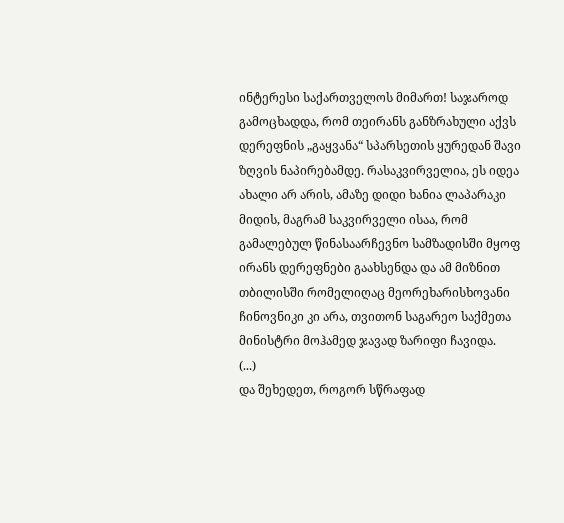ინტერესი საქართველოს მიმართ! საჯაროდ გამოცხადდა, რომ თეირანს განზრახული აქვს დერეფნის „გაყვანა“ სპარსეთის ყურედან შავი ზღვის ნაპირებამდე. რასაკვირველია, ეს იდეა ახალი არ არის, ამაზე დიდი ხანია ლაპარაკი მიდის, მაგრამ საკვირველი ისაა, რომ გამალებულ წინასაარჩევნო სამზადისში მყოფ ირანს დერეფნები გაახსენდა და ამ მიზნით თბილისში რომელიღაც მეორეხარისხოვანი ჩინოვნიკი კი არა, თვითონ საგარეო საქმეთა მინისტრი მოჰამედ ჯავად ზარიფი ჩავიდა.
(...)
და შეხედეთ, როგორ სწრაფად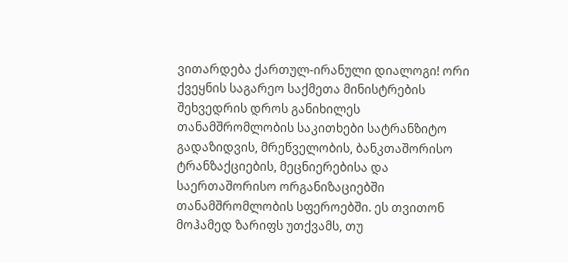ვითარდება ქართულ-ირანული დიალოგი! ორი ქვეყნის საგარეო საქმეთა მინისტრების შეხვედრის დროს განიხილეს თანამშრომლობის საკითხები სატრანზიტო გადაზიდვის, მრეწველობის, ბანკთაშორისო ტრანზაქციების, მეცნიერებისა და საერთაშორისო ორგანიზაციებში თანამშრომლობის სფეროებში. ეს თვითონ მოჰამედ ზარიფს უთქვამს, თუ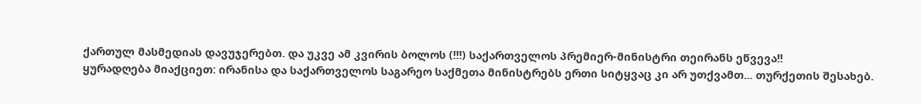ქართულ მასმედიას დავუჯერებთ. და უკვე ამ კვირის ბოლოს (!!!) საქართველოს პრემიერ-მინისტრი თეირანს ეწვევა!!
ყურადღება მიაქციეთ: ირანისა და საქართველოს საგარეო საქმეთა მინისტრებს ერთი სიტყვაც კი არ უთქვამთ... თურქეთის შესახებ.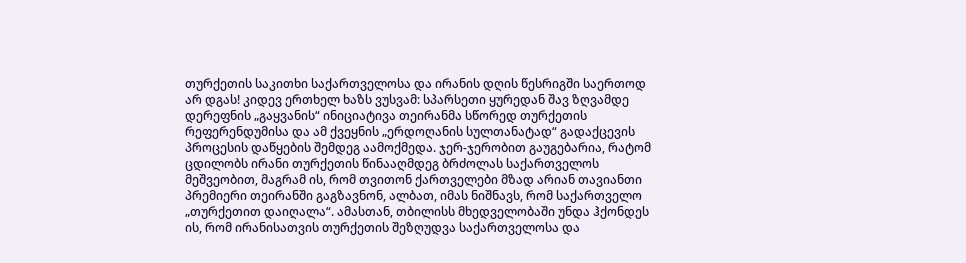თურქეთის საკითხი საქართველოსა და ირანის დღის წესრიგში საერთოდ არ დგას! კიდევ ერთხელ ხაზს ვუსვამ: სპარსეთი ყურედან შავ ზღვამდე დერეფნის „გაყვანის“ ინიციატივა თეირანმა სწორედ თურქეთის რეფერენდუმისა და ამ ქვეყნის „ერდოღანის სულთანატად“ გადაქცევის პროცესის დაწყების შემდეგ აამოქმედა. ჯერ-ჯერობით გაუგებარია, რატომ ცდილობს ირანი თურქეთის წინააღმდეგ ბრძოლას საქართველოს მეშვეობით, მაგრამ ის, რომ თვითონ ქართველები მზად არიან თავიანთი პრემიერი თეირანში გაგზავნონ, ალბათ, იმას ნიშნავს, რომ საქართველო „თურქეთით დაიღალა“. ამასთან, თბილისს მხედველობაში უნდა ჰქონდეს ის, რომ ირანისათვის თურქეთის შეზღუდვა საქართველოსა და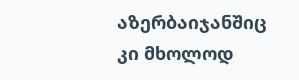აზერბაიჯანშიც კი მხოლოდ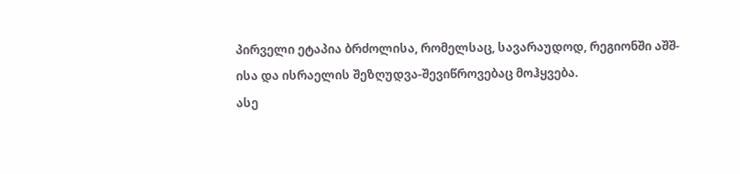პირველი ეტაპია ბრძოლისა, რომელსაც, სავარაუდოდ, რეგიონში აშშ-ისა და ისრაელის შეზღუდვა-შევიწროვებაც მოჰყვება.
ასე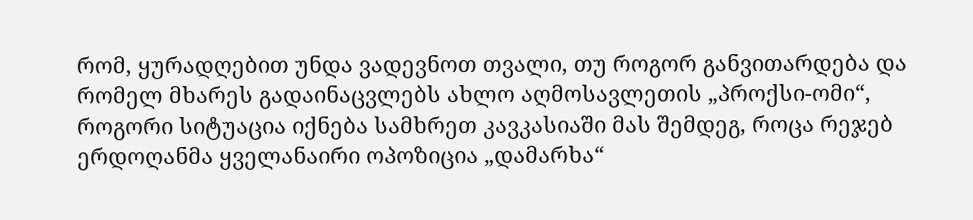რომ, ყურადღებით უნდა ვადევნოთ თვალი, თუ როგორ განვითარდება და რომელ მხარეს გადაინაცვლებს ახლო აღმოსავლეთის „პროქსი-ომი“, როგორი სიტუაცია იქნება სამხრეთ კავკასიაში მას შემდეგ, როცა რეჯებ ერდოღანმა ყველანაირი ოპოზიცია „დამარხა“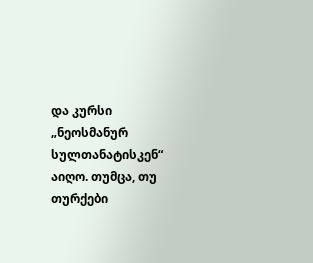და კურსი „ნეოსმანურ სულთანატისკენ“ აიღო. თუმცა, თუ თურქები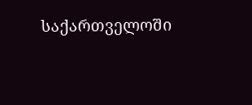საქართველოში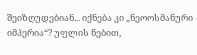შეიზღუდებიან... იქნება კი „ნეოოსმანური იმპერია“? უფლის ნებით,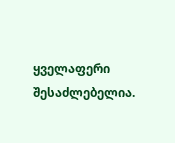ყველაფერი შესაძლებელია.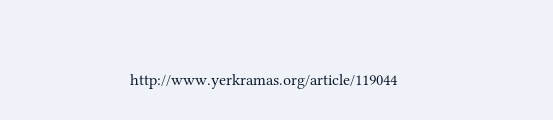http://www.yerkramas.org/article/119044